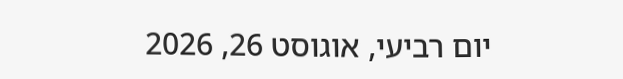יום רביעי, אוגוסט 26, 2026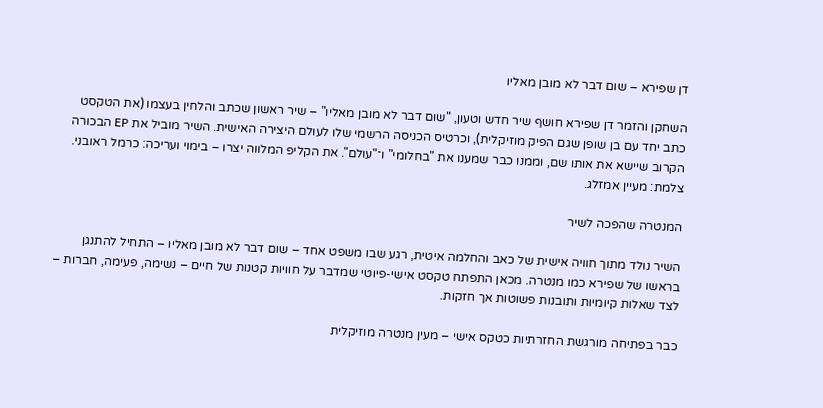דן שפירא – שום דבר לא מובן מאליו

השחקן והזמר דן שפירא חושף שיר חדש וטעון, "שום דבר לא מובן מאליו" – שיר ראשון שכתב והלחין בעצמו (את הטקסט כתב יחד עם בן שופן שגם הפיק מוזיקלית), וכרטיס הכניסה הרשמי שלו לעולם היצירה האישית. השיר מוביל את EP הבכורה הקרוב שיישא את אותו שם, וממנו כבר שמענו את "בחלומי" ו־"עולם". את הקליפ המלווה יצרו – בימוי ועריכה: כרמל ראובני. צלמת: מעיין אמזלג.

המנטרה שהפכה לשיר

השיר נולד מתוך חוויה אישית של כאב והחלמה איטית, רגע שבו משפט אחד – שום דבר לא מובן מאליו – התחיל להתנגן בראשו של שפירא כמו מנטרה. מכאן התפתח טקסט אישי-פיוטי שמדבר על חוויות קטנות של חיים – נשימה, פעימה, חברות – לצד שאלות קיומיות ותובנות פשוטות אך חזקות.

כבר בפתיחה מורגשת החזרתיות כטקס אישי – מעין מנטרה מוזיקלית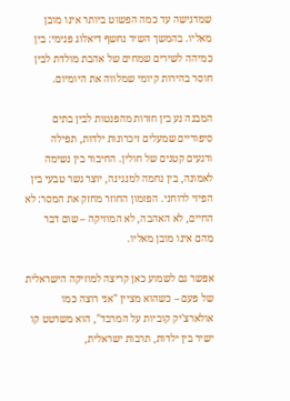שמדגישה עד כמה הפשוט ביותר אינו מובן מאליו. בהמשך השיר נחשף דיאלוג פנימי: בין כמיהה לשירים שמחים של אהבת מולדת לבין חוסר בהירות קיומי שמלווה את היומיום.

המבנה נע בין חזרות מהפנטות לבין בתים סיפוריים שמעלים זיכרונות ילדות, תפילה ורגעים קטנים של חולין. החיבור בין נשימה לאמונה, בין נחמה למנגינה, יוצר גשר טבעי בין הפיזי לרוחני. הפזמון החוזר מחזק את המסר: לא החיים, לא האהבה, לא המוזיקה – שום דבר מהם אינו מובן מאליו.

אפשר גם לשמוע כאן קריצה למוזיקה הישראלית של פעם – כשהוא מציין "אני רוצה כמו אולארצ'יק קוביות על המרבד", הוא משרטט קו ישיר בין ילדות, תרבות ישראלית,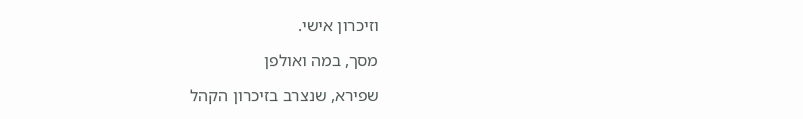וזיכרון אישי.

מסך, במה ואולפן

שפירא, שנצרב בזיכרון הקהל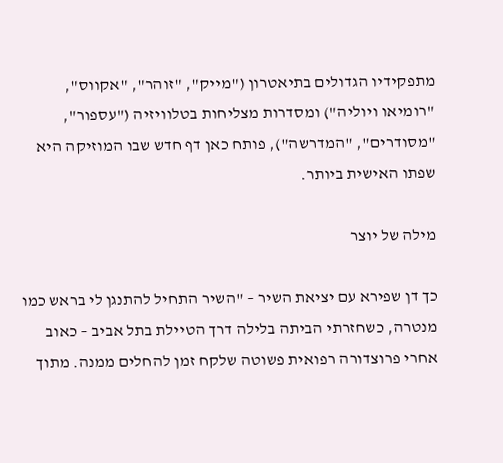מתפקידיו הגדולים בתיאטרון ("מייק", "זוהר", "אקווס", "רומיאו ויוליה") ומסדרות מצליחות בטלוויזיה ("עספור", "מסודרים", "המדרשה"), פותח כאן דף חדש שבו המוזיקה היא שפתו האישית ביותר.

מילה של יוצר

כך דן שפירא עם יציאת השיר – "השיר התחיל להתנגן לי בראש כמו מנטרה, כשחזרתי הביתה בלילה דרך הטיילת בתל אביב – כאוב אחרי פרוצדורה רפואית פשוטה שלקח זמן להחלים ממנה. מתוך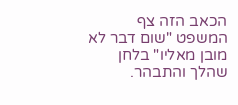הכאב הזה צף המשפט "שום דבר לא מובן מאליו" בלחן שהלך והתבהר.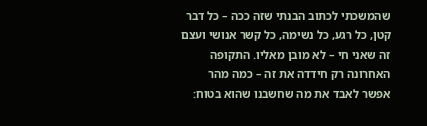שהמשכתי לכתוב הבנתי שזה ככה – כל דבר קטן, כל רגע, כל נשימה, כל קשר אנושי ועצם זה שאני חי – לא מובן מאליו. התקופה האחרונה רק חידדה את זה – כמה מהר אפשר לאבד את מה שחשבנו שהוא בטוח: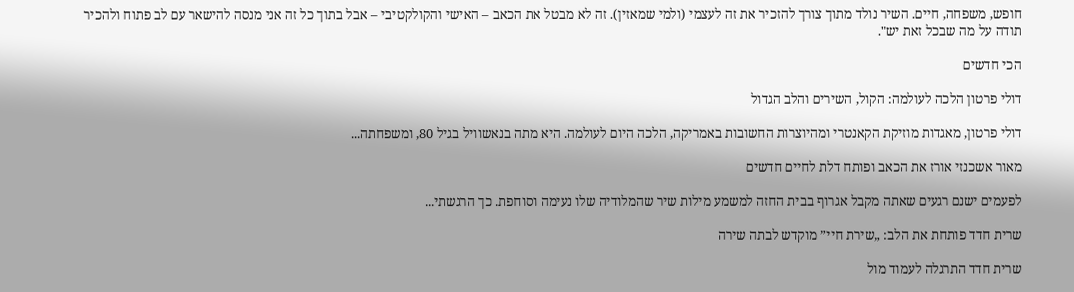חופש, משפחה, חיים. השיר נולד מתוך צורך להזכיר את זה לעצמי (ולמי שמאזין). זה לא מבטל את הכאב – האישי והקולקטיבי – אבל בתוך כל זה אני מנסה להישאר עם לב פתוח ולהכיר תודה על מה שבכל זאת יש".

הכי חדשים

דולי פרטון הלכה לעולמה: הקול, השירים והלב הגדול

דולי פרטון, מאגדות מוזיקת הקאנטרי ומהיוצרות החשובות באמריקה, הלכה היום לעולמה. היא מתה בנאשוויל בגיל 80, ומשפחתה...

מאור אשכנזי אורז את הכאב ופותח דלת לחיים חדשים

לפעמים ישנם רגעים שאתה מקבל אגרוף בבית החזה למשמע מילות שיר שהמלודיה שלו נעימה וסוחפת. כך הרגשתי...

שרית חדד פותחת את הלב: „שירת חיי” מוקדש לבתה שירה

שרית חדד התרגלה לעמוד מול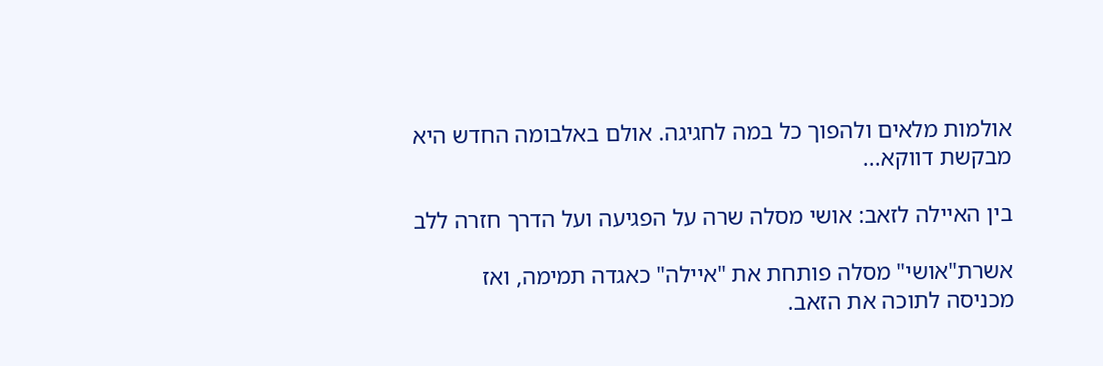אולמות מלאים ולהפוך כל במה לחגיגה. אולם באלבומה החדש היא מבקשת דווקא...

בין האיילה לזאב: אושי מסלה שרה על הפגיעה ועל הדרך חזרה ללב

אשרת"אושי" מסלה פותחת את "איילה" כאגדה תמימה, ואז מכניסה לתוכה את הזאב.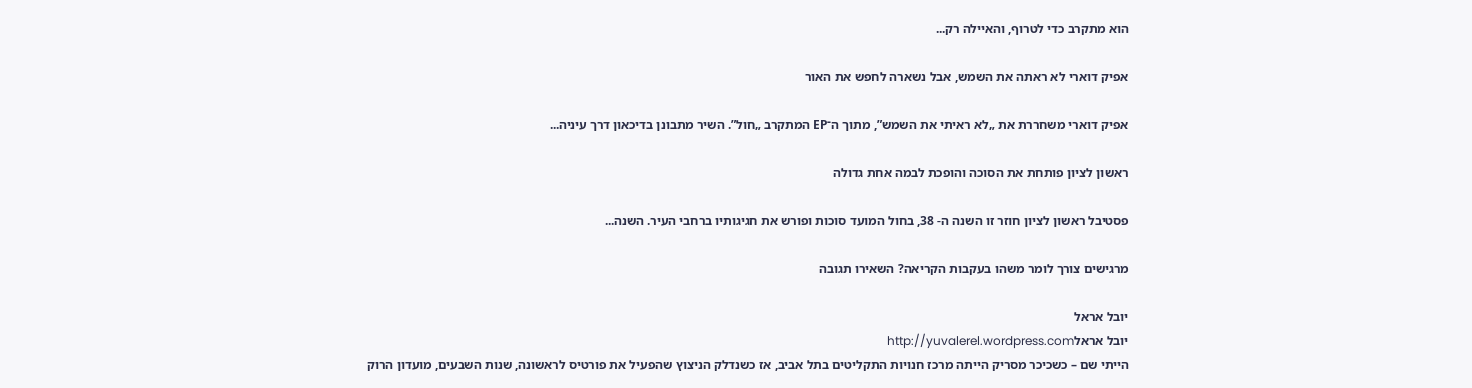הוא מתקרב כדי לטרוף, והאיילה רק...

אפיק דוארי לא ראתה את השמש, אבל נשארה לחפש את האור

אפיק דוארי משחררת את „לא ראיתי את השמש”, מתוך ה־EP המתקרב „חול”. השיר מתבונן בדיכאון דרך עיניה...

ראשון לציון פותחת את הסוכה והופכת לבמה אחת גדולה

פסטיבל ראשון לציון חוזר זו השנה ה- 38, בחול המועד סוכות ופורש את חגיגותיו ברחבי העיר. השנה...

מרגישים צורך לומר משהו בעקבות הקריאה? השאירו תגובה

יובל אראל
יובל אראלhttp://yuvalerel.wordpress.com
הייתי שם – כשכיכר מסריק הייתה מרכז חנויות התקליטים בתל אביב, אז כשנדלק הניצוץ שהפעיל את פורטיס לראשונה, שנות השבעים, מועדון הרוק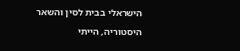הישראלי בבית לסין והשאר היסטוריה, הייתי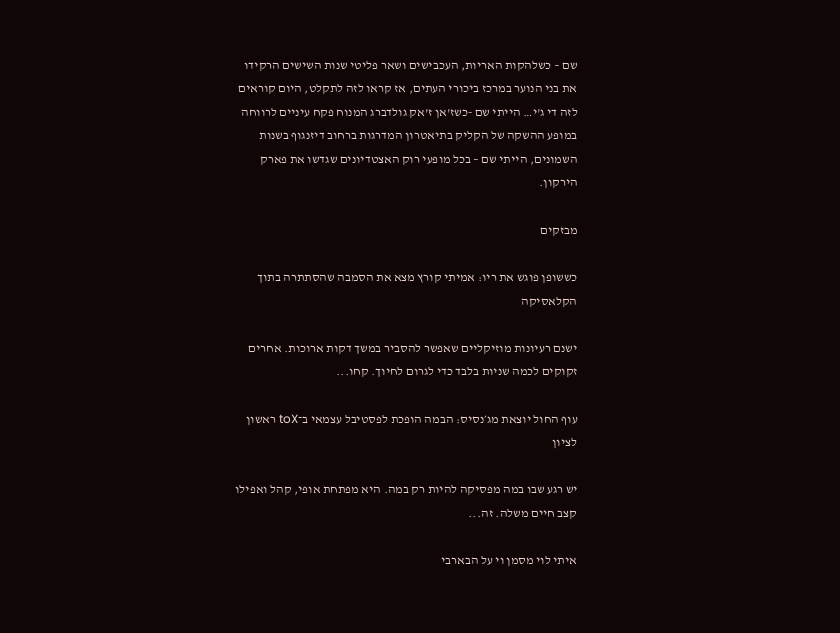שם – כשלהקות האריות, העכבישים ושאר פליטי שנות השישים הרקידו את בני הנוער במרכז ביכורי העתים, אז קראו לזה לתקלט, היום קוראים לזה די ג'י… הייתי שם -כשז'אן ז'אק גולדברג המנוח פקח עיניים לרווחה במופע ההשקה של הקליק בתיאטרון המדרגות ברחוב דיזנגוף בשנות השמונים, הייתי שם – בכל מופעי רוק האצטדיונים שגדשו את פארק הירקון.

מבזקים

כששופן פוגש את ריו: אמיתי קורץ מצא את הסמבה שהסתתרה בתוך הקלאסיקה

ישנם רעיונות מוזיקליים שאפשר להסביר במשך דקות ארוכות. אחרים זקוקים לכמה שניות בלבד כדי לגרום לחיוך. קחו...

עוף החול יוצאת מג׳נסיס: הבמה הופכת לפסטיבל עצמאי ב־toX ראשון לציון

יש רגע שבו במה מפסיקה להיות רק במה. היא מפתחת אופי, קהל ואפילו קצב חיים משלה. זה...

איתי לוי מסמן וי על הבארבי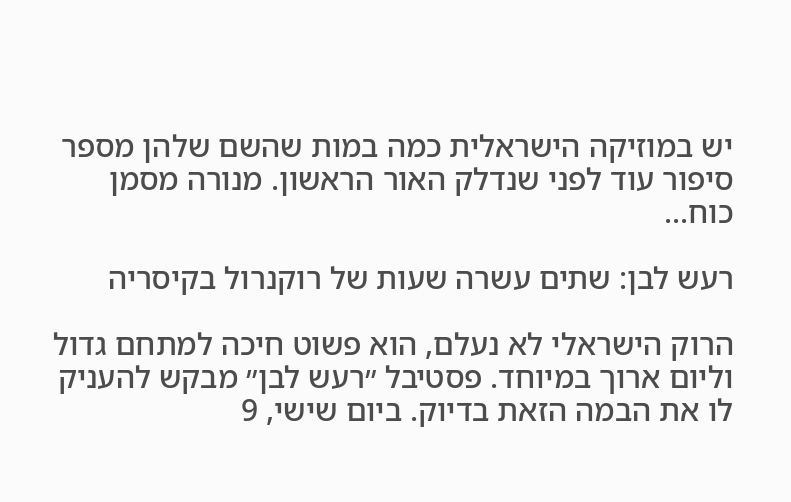יש במוזיקה הישראלית כמה במות שהשם שלהן מספר סיפור עוד לפני שנדלק האור הראשון. מנורה מסמן כוח...

רעש לבן: שתים עשרה שעות של רוקנרול בקיסריה

הרוק הישראלי לא נעלם, הוא פשוט חיכה למתחם גדול וליום ארוך במיוחד. פסטיבל ״רעש לבן״ מבקש להעניק לו את הבמה הזאת בדיוק. ביום שישי, 9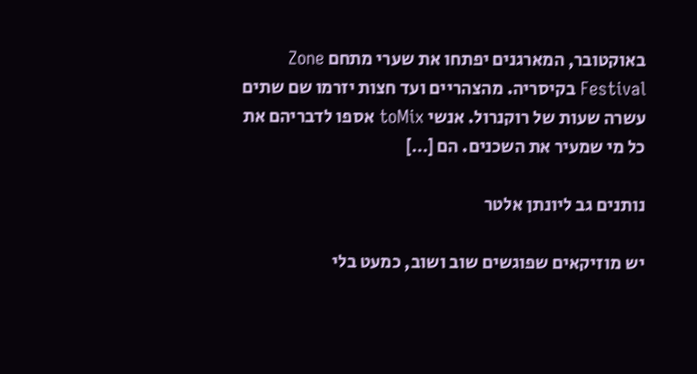באוקטובר, המארגנים יפתחו את שערי מתחם Zone Festival בקיסריה. מהצהריים ועד חצות יזרמו שם שתים עשרה שעות של רוקנרול. אנשי toMix אספו לדבריהם את כל מי שמעיר את השכנים. הם […]

נותנים גב ליונתן אלטר

יש מוזיקאים שפוגשים שוב ושוב, כמעט בלי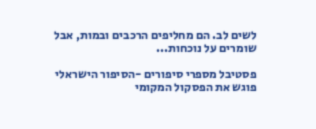לשים לב. הם מחליפים הרכבים ובמות, אבל שומרים על נוכחות...

פסטיבל מספרי סיפורים -הסיפור הישראלי פוגש את הפסקול המקומי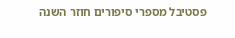פסטיבל מספרי סיפורים חוזר השנה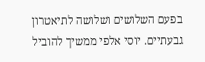בפעם השלושים ושלושה לתיאטרון גבעתיים. יוסי אלפי ממשיך להוביל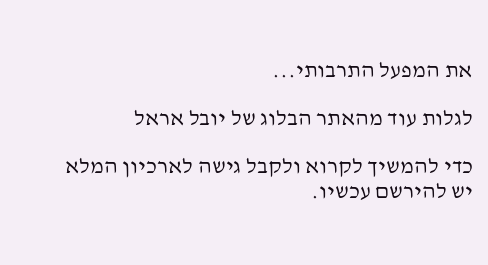את המפעל התרבותי...

לגלות עוד מהאתר הבלוג של יובל אראל

כדי להמשיך לקרוא ולקבל גישה לארכיון המלא יש להירשם עכשיו.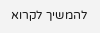להמשיך לקרוא